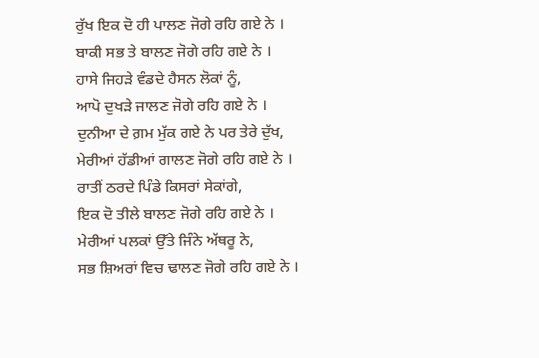ਰੁੱਖ ਇਕ ਦੋ ਹੀ ਪਾਲਣ ਜੋਗੇ ਰਹਿ ਗਏ ਨੇ ।
ਬਾਕੀ ਸਭ ਤੇ ਬਾਲਣ ਜੋਗੇ ਰਹਿ ਗਏ ਨੇ ।
ਹਾਸੇ ਜਿਹੜੇ ਵੰਡਦੇ ਹੈਸਨ ਲੋਕਾਂ ਨੂੰ,
ਆਪੋ ਦੁਖੜੇ ਜਾਲਣ ਜੋਗੇ ਰਹਿ ਗਏ ਨੇ ।
ਦੁਨੀਆ ਦੇ ਗ਼ਮ ਮੁੱਕ ਗਏ ਨੇ ਪਰ ਤੇਰੇ ਦੁੱਖ,
ਮੇਰੀਆਂ ਹੱਡੀਆਂ ਗਾਲਣ ਜੋਗੇ ਰਹਿ ਗਏ ਨੇ ।
ਰਾਤੀਂ ਠਰਦੇ ਪਿੰਡੇ ਕਿਸਰਾਂ ਸੇਕਾਂਗੇ,
ਇਕ ਦੋ ਤੀਲੇ ਬਾਲਣ ਜੋਗੇ ਰਹਿ ਗਏ ਨੇ ।
ਮੇਰੀਆਂ ਪਲਕਾਂ ਉੱਤੇ ਜਿੰਨੇ ਅੱਥਰੂ ਨੇ,
ਸਭ ਸ਼ਿਅਰਾਂ ਵਿਚ ਢਾਲਣ ਜੋਗੇ ਰਹਿ ਗਏ ਨੇ ।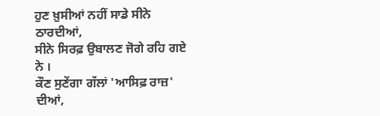ਹੁਣ ਖ਼ੁਸੀਆਂ ਨਹੀਂ ਸਾਡੇ ਸੀਨੇ ਠਾਰਦੀਆਂ,
ਸੀਨੇ ਸਿਰਫ਼ ਉਬਾਲਣ ਜੋਗੇ ਰਹਿ ਗਏ ਨੇ ।
ਕੌਣ ਸੁਣੇਂਗਾ ਗੱਲਾਂ 'ਆਸਿਫ਼ ਰਾਜ਼' ਦੀਆਂ,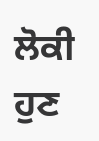ਲੋਕੀ ਹੁਣ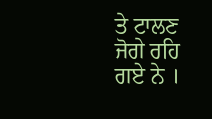ਤੇ ਟਾਲਣ ਜੋਗੇ ਰਹਿ ਗਏ ਨੇ ।